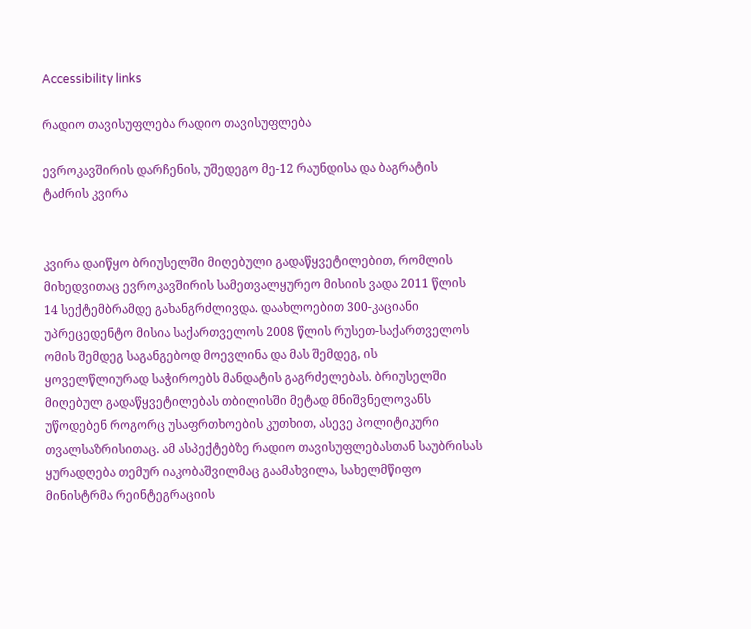Accessibility links

რადიო თავისუფლება რადიო თავისუფლება

ევროკავშირის დარჩენის, უშედეგო მე-12 რაუნდისა და ბაგრატის ტაძრის კვირა


კვირა დაიწყო ბრიუსელში მიღებული გადაწყვეტილებით, რომლის მიხედვითაც ევროკავშირის სამეთვალყურეო მისიის ვადა 2011 წლის 14 სექტემბრამდე გახანგრძლივდა. დაახლოებით 300-კაციანი უპრეცედენტო მისია საქართველოს 2008 წლის რუსეთ-საქართველოს ომის შემდეგ საგანგებოდ მოევლინა და მას შემდეგ, ის ყოველწლიურად საჭიროებს მანდატის გაგრძელებას. ბრიუსელში მიღებულ გადაწყვეტილებას თბილისში მეტად მნიშვნელოვანს უწოდებენ როგორც უსაფრთხოების კუთხით, ასევე პოლიტიკური თვალსაზრისითაც. ამ ასპექტებზე რადიო თავისუფლებასთან საუბრისას ყურადღება თემურ იაკობაშვილმაც გაამახვილა, სახელმწიფო მინისტრმა რეინტეგრაციის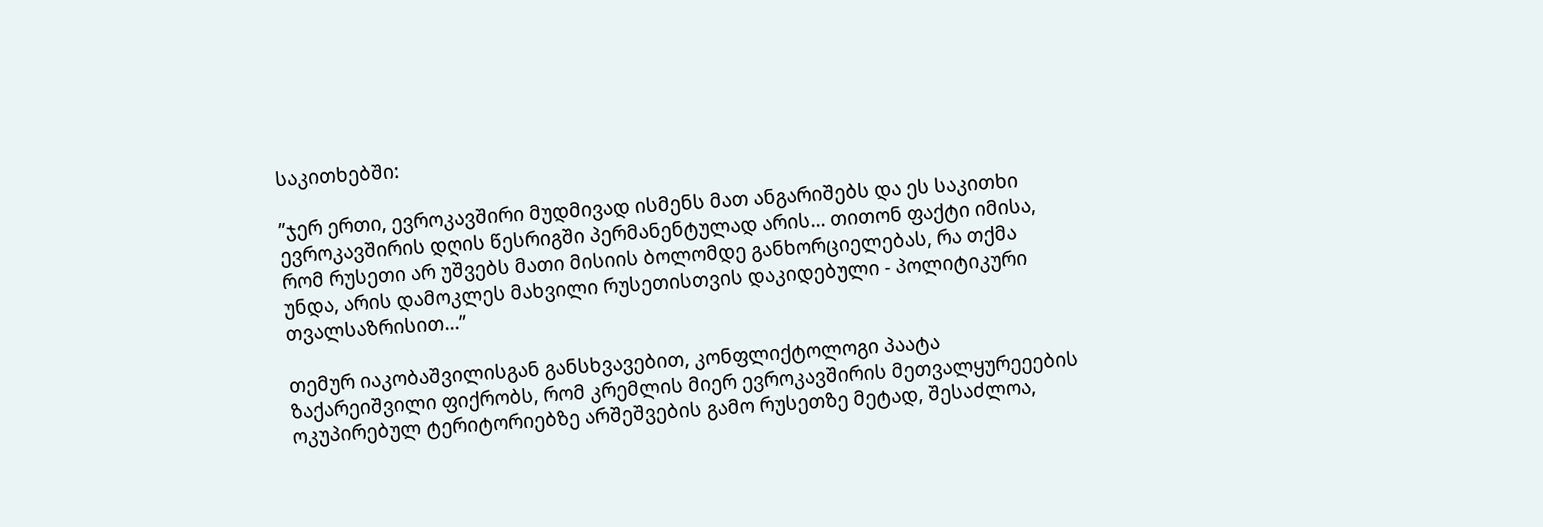საკითხებში:

”ჯერ ერთი, ევროკავშირი მუდმივად ისმენს მათ ანგარიშებს და ეს საკითხი ევროკავშირის დღის წესრიგში პერმანენტულად არის... თითონ ფაქტი იმისა, რომ რუსეთი არ უშვებს მათი მისიის ბოლომდე განხორციელებას, რა თქმა უნდა, არის დამოკლეს მახვილი რუსეთისთვის დაკიდებული - პოლიტიკური თვალსაზრისით...”

თემურ იაკობაშვილისგან განსხვავებით, კონფლიქტოლოგი პაატა ზაქარეიშვილი ფიქრობს, რომ კრემლის მიერ ევროკავშირის მეთვალყურეეების ოკუპირებულ ტერიტორიებზე არშეშვების გამო რუსეთზე მეტად, შესაძლოა,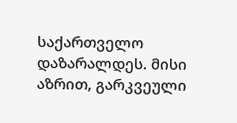საქართველო დაზარალდეს. მისი აზრით, გარკვეული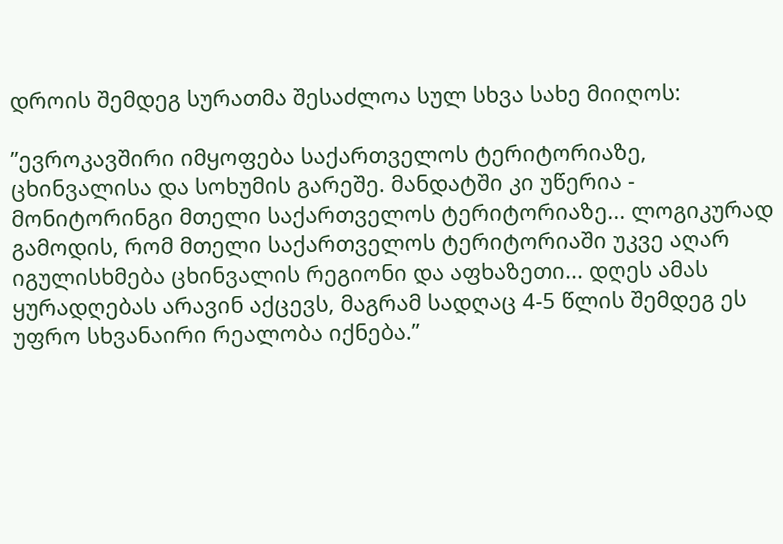დროის შემდეგ სურათმა შესაძლოა სულ სხვა სახე მიიღოს:

”ევროკავშირი იმყოფება საქართველოს ტერიტორიაზე, ცხინვალისა და სოხუმის გარეშე. მანდატში კი უწერია - მონიტორინგი მთელი საქართველოს ტერიტორიაზე... ლოგიკურად გამოდის, რომ მთელი საქართველოს ტერიტორიაში უკვე აღარ იგულისხმება ცხინვალის რეგიონი და აფხაზეთი... დღეს ამას ყურადღებას არავინ აქცევს, მაგრამ სადღაც 4-5 წლის შემდეგ ეს უფრო სხვანაირი რეალობა იქნება.”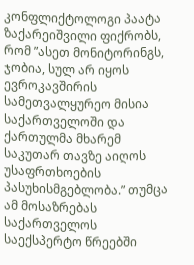კონფლიქტოლოგი პაატა ზაქარეიშვილი ფიქრობს, რომ ”ასეთ მონიტორინგს, ჯობია, სულ არ იყოს ევროკავშირის სამეთვალყურეო მისია საქართველოში და ქართულმა მხარემ საკუთარ თავზე აიღოს უსაფრთხოების პასუხისმგებლობა.” თუმცა ამ მოსაზრებას საქართველოს საექსპერტო წრეებში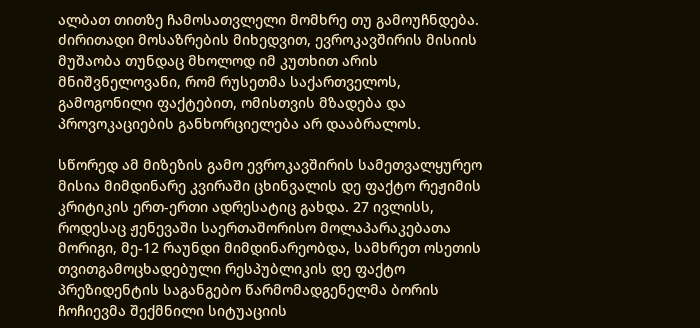ალბათ თითზე ჩამოსათვლელი მომხრე თუ გამოუჩნდება. ძირითადი მოსაზრების მიხედვით, ევროკავშირის მისიის მუშაობა თუნდაც მხოლოდ იმ კუთხით არის მნიშვნელოვანი, რომ რუსეთმა საქართველოს, გამოგონილი ფაქტებით, ომისთვის მზადება და პროვოკაციების განხორციელება არ დააბრალოს.

სწორედ ამ მიზეზის გამო ევროკავშირის სამეთვალყურეო მისია მიმდინარე კვირაში ცხინვალის დე ფაქტო რეჟიმის კრიტიკის ერთ-ერთი ადრესატიც გახდა. 27 ივლისს, როდესაც ჟენევაში საერთაშორისო მოლაპარაკებათა მორიგი, მე-12 რაუნდი მიმდინარეობდა, სამხრეთ ოსეთის თვითგამოცხადებული რესპუბლიკის დე ფაქტო პრეზიდენტის საგანგებო წარმომადგენელმა ბორის ჩოჩიევმა შექმნილი სიტუაციის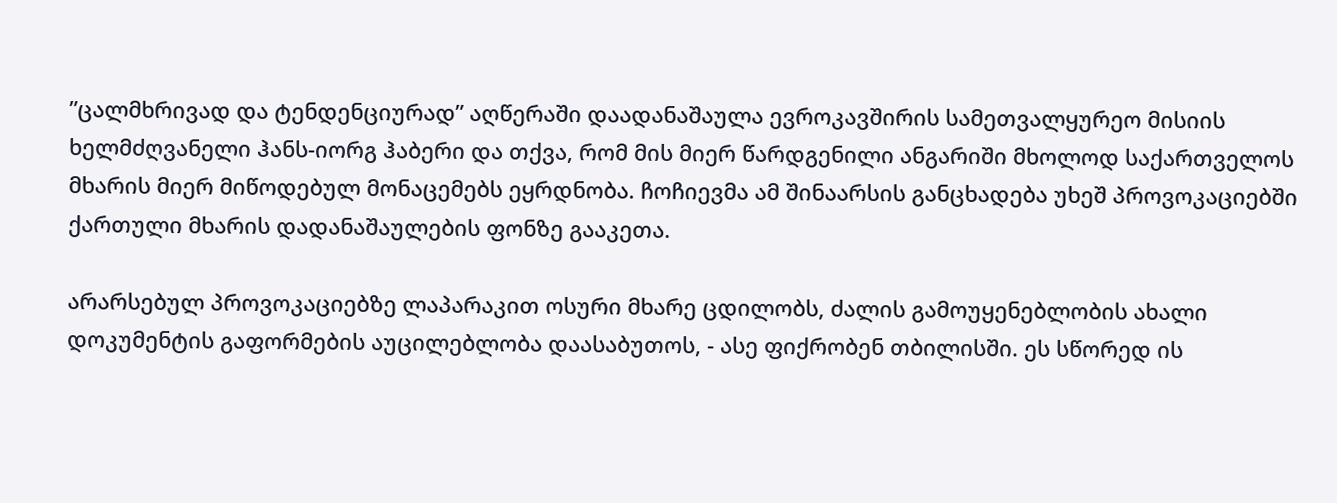”ცალმხრივად და ტენდენციურად” აღწერაში დაადანაშაულა ევროკავშირის სამეთვალყურეო მისიის ხელმძღვანელი ჰანს-იორგ ჰაბერი და თქვა, რომ მის მიერ წარდგენილი ანგარიში მხოლოდ საქართველოს მხარის მიერ მიწოდებულ მონაცემებს ეყრდნობა. ჩოჩიევმა ამ შინაარსის განცხადება უხეშ პროვოკაციებში ქართული მხარის დადანაშაულების ფონზე გააკეთა.

არარსებულ პროვოკაციებზე ლაპარაკით ოსური მხარე ცდილობს, ძალის გამოუყენებლობის ახალი დოკუმენტის გაფორმების აუცილებლობა დაასაბუთოს, - ასე ფიქრობენ თბილისში. ეს სწორედ ის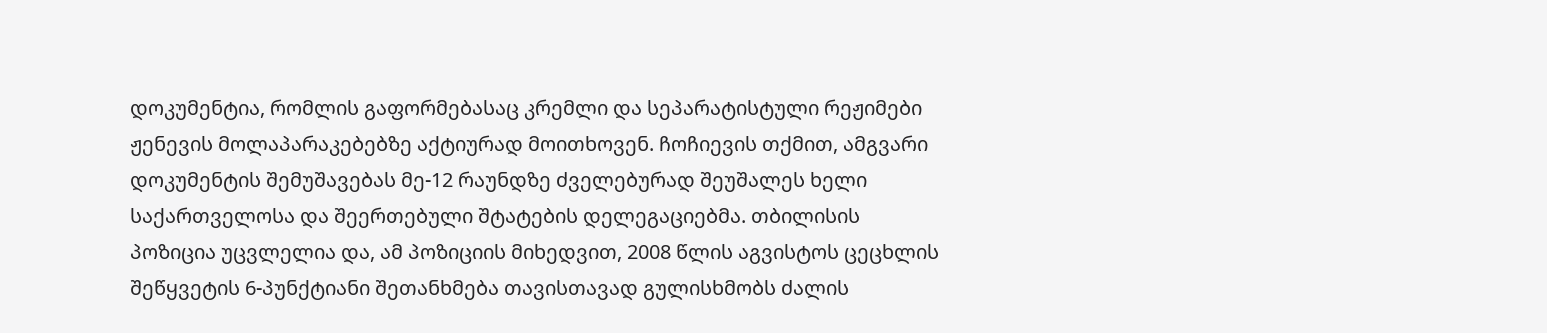დოკუმენტია, რომლის გაფორმებასაც კრემლი და სეპარატისტული რეჟიმები ჟენევის მოლაპარაკებებზე აქტიურად მოითხოვენ. ჩოჩიევის თქმით, ამგვარი დოკუმენტის შემუშავებას მე-12 რაუნდზე ძველებურად შეუშალეს ხელი საქართველოსა და შეერთებული შტატების დელეგაციებმა. თბილისის პოზიცია უცვლელია და, ამ პოზიციის მიხედვით, 2008 წლის აგვისტოს ცეცხლის შეწყვეტის 6-პუნქტიანი შეთანხმება თავისთავად გულისხმობს ძალის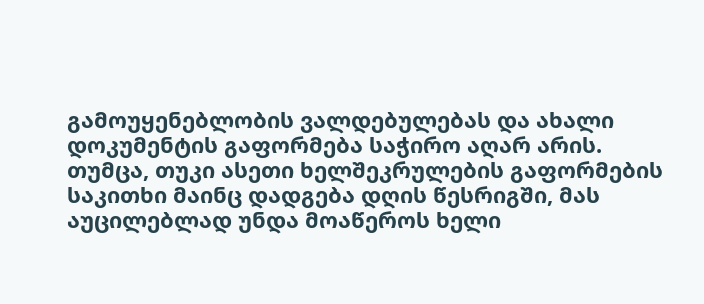გამოუყენებლობის ვალდებულებას და ახალი დოკუმენტის გაფორმება საჭირო აღარ არის. თუმცა, თუკი ასეთი ხელშეკრულების გაფორმების საკითხი მაინც დადგება დღის წესრიგში, მას აუცილებლად უნდა მოაწეროს ხელი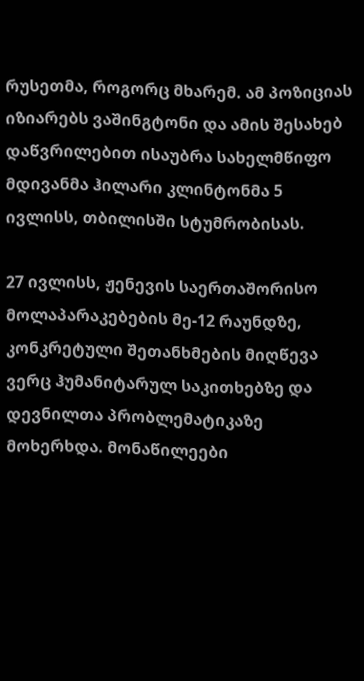რუსეთმა, როგორც მხარემ. ამ პოზიციას იზიარებს ვაშინგტონი და ამის შესახებ დაწვრილებით ისაუბრა სახელმწიფო მდივანმა ჰილარი კლინტონმა 5 ივლისს, თბილისში სტუმრობისას.

27 ივლისს, ჟენევის საერთაშორისო მოლაპარაკებების მე-12 რაუნდზე, კონკრეტული შეთანხმების მიღწევა ვერც ჰუმანიტარულ საკითხებზე და დევნილთა პრობლემატიკაზე მოხერხდა. მონაწილეები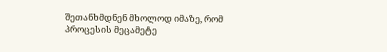შეთანხმდნენ მხოლოდ იმაზე, რომ პროცესის მეცამეტე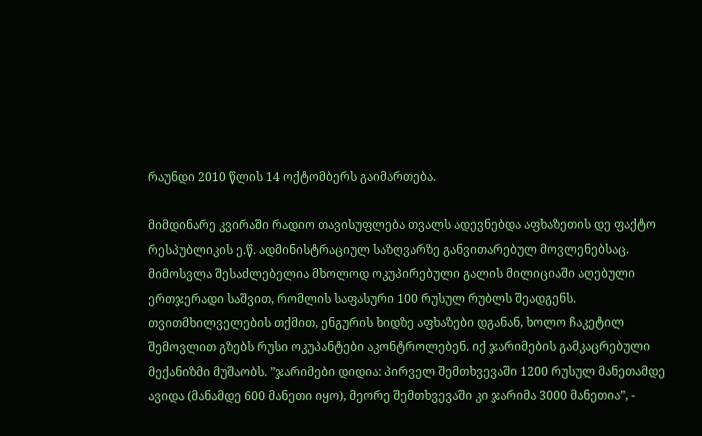რაუნდი 2010 წლის 14 ოქტომბერს გაიმართება.

მიმდინარე კვირაში რადიო თავისუფლება თვალს ადევნებდა აფხაზეთის დე ფაქტო რესპუბლიკის ე.წ. ადმინისტრაციულ საზღვარზე განვითარებულ მოვლენებსაც. მიმოსვლა შესაძლებელია მხოლოდ ოკუპირებული გალის მილიციაში აღებული ერთჯერადი საშვით, რომლის საფასური 100 რუსულ რუბლს შეადგენს. თვითმხილველების თქმით, ენგურის ხიდზე აფხაზები დგანან, ხოლო ჩაკეტილ შემოვლით გზებს რუსი ოკუპანტები აკონტროლებენ. იქ ჯარიმების გამკაცრებული მექანიზმი მუშაობს. ”ჯარიმები დიდია: პირველ შემთხვევაში 1200 რუსულ მანეთამდე ავიდა (მანამდე 600 მანეთი იყო), მეორე შემთხვევაში კი ჯარიმა 3000 მანეთია”, -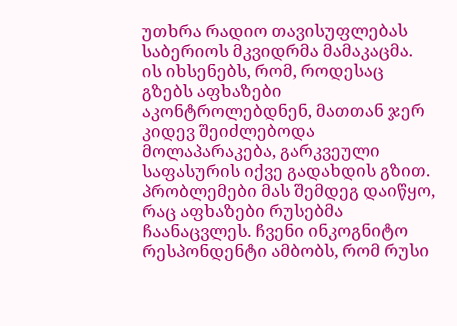უთხრა რადიო თავისუფლებას საბერიოს მკვიდრმა მამაკაცმა. ის იხსენებს, რომ, როდესაც გზებს აფხაზები აკონტროლებდნენ, მათთან ჯერ კიდევ შეიძლებოდა მოლაპარაკება, გარკვეული საფასურის იქვე გადახდის გზით. პრობლემები მას შემდეგ დაიწყო, რაც აფხაზები რუსებმა ჩაანაცვლეს. ჩვენი ინკოგნიტო რესპონდენტი ამბობს, რომ რუსი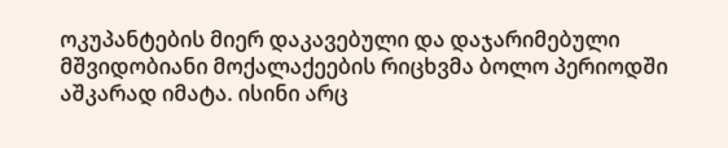ოკუპანტების მიერ დაკავებული და დაჯარიმებული მშვიდობიანი მოქალაქეების რიცხვმა ბოლო პერიოდში აშკარად იმატა. ისინი არც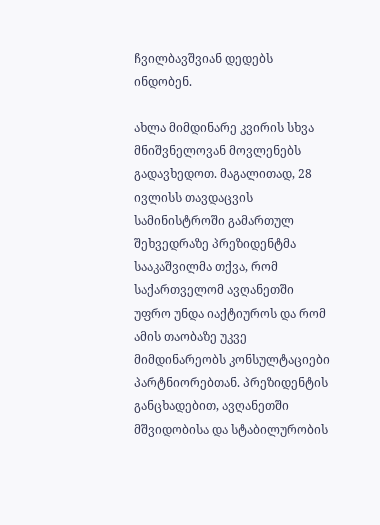ჩვილბავშვიან დედებს ინდობენ.

ახლა მიმდინარე კვირის სხვა მნიშვნელოვან მოვლენებს გადავხედოთ. მაგალითად, 28 ივლისს თავდაცვის სამინისტროში გამართულ შეხვედრაზე პრეზიდენტმა სააკაშვილმა თქვა, რომ საქართველომ ავღანეთში უფრო უნდა იაქტიუროს და რომ ამის თაობაზე უკვე მიმდინარეობს კონსულტაციები პარტნიორებთან. პრეზიდენტის განცხადებით, ავღანეთში მშვიდობისა და სტაბილურობის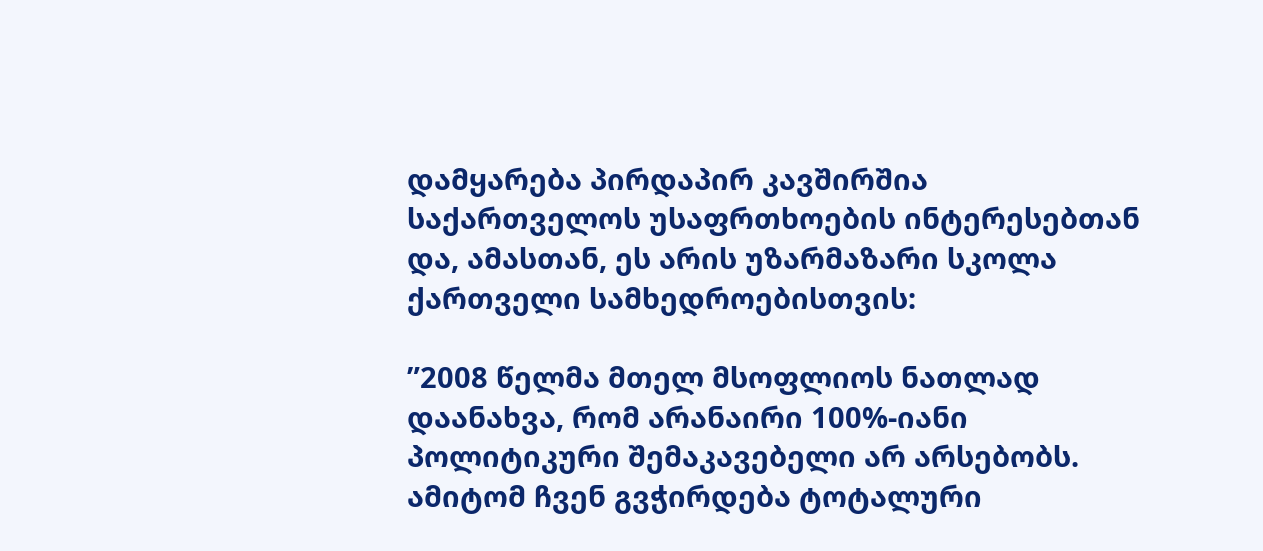დამყარება პირდაპირ კავშირშია საქართველოს უსაფრთხოების ინტერესებთან და, ამასთან, ეს არის უზარმაზარი სკოლა ქართველი სამხედროებისთვის:

”2008 წელმა მთელ მსოფლიოს ნათლად დაანახვა, რომ არანაირი 100%-იანი პოლიტიკური შემაკავებელი არ არსებობს. ამიტომ ჩვენ გვჭირდება ტოტალური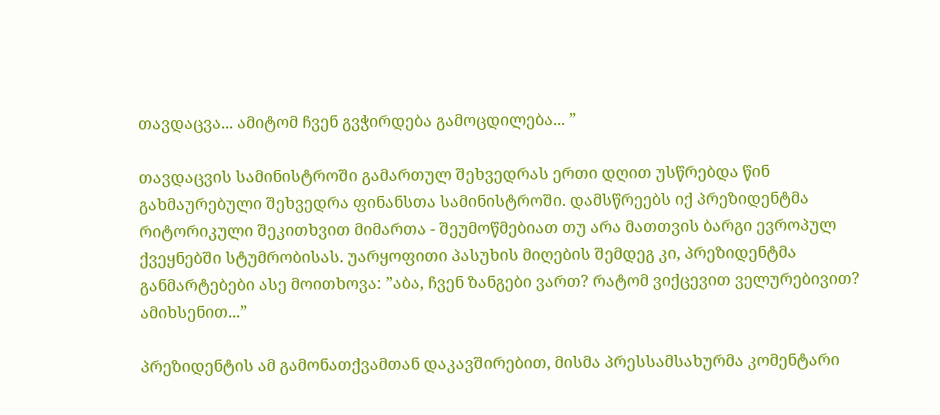თავდაცვა... ამიტომ ჩვენ გვჭირდება გამოცდილება... ”

თავდაცვის სამინისტროში გამართულ შეხვედრას ერთი დღით უსწრებდა წინ გახმაურებული შეხვედრა ფინანსთა სამინისტროში. დამსწრეებს იქ პრეზიდენტმა რიტორიკული შეკითხვით მიმართა - შეუმოწმებიათ თუ არა მათთვის ბარგი ევროპულ ქვეყნებში სტუმრობისას. უარყოფითი პასუხის მიღების შემდეგ კი, პრეზიდენტმა განმარტებები ასე მოითხოვა: ”აბა, ჩვენ ზანგები ვართ? რატომ ვიქცევით ველურებივით? ამიხსენით...”

პრეზიდენტის ამ გამონათქვამთან დაკავშირებით, მისმა პრესსამსახურმა კომენტარი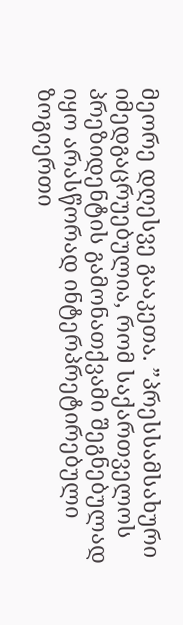მეორე დღესვე გააკეთა. ”პრესსამსახური იმედგაცრუებულია, რომ საქართველოს პრეზიდენტის გამონათქვამი შეგნებულად იყო არასწორად ინტერპრეტირებული ზოგიერთი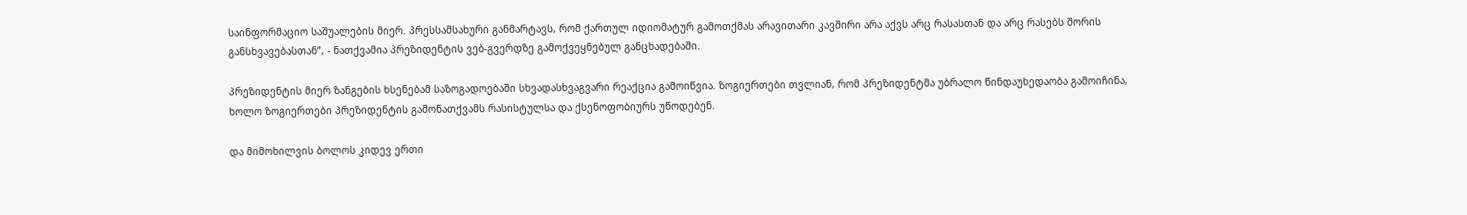საინფორმაციო საშუალების მიერ. პრესსამსახური განმარტავს, რომ ქართულ იდიომატურ გამოთქმას არავითარი კავშირი არა აქვს არც რასასთან და არც რასებს შორის განსხვავებასთან”, - ნათქვამია პრეზიდენტის ვებ-გვერდზე გამოქვეყნებულ განცხადებაში.

პრეზიდენტის მიერ ზანგების ხსენებამ საზოგადოებაში სხვადასხვაგვარი რეაქცია გამოიწვია. ზოგიერთები თვლიან, რომ პრეზიდენტმა უბრალო წინდაუხედაობა გამოიჩინა, ხოლო ზოგიერთები პრეზიდენტის გამონათქვამს რასისტულსა და ქსენოფობიურს უწოდებენ.

და მიმოხილვის ბოლოს კიდევ ერთი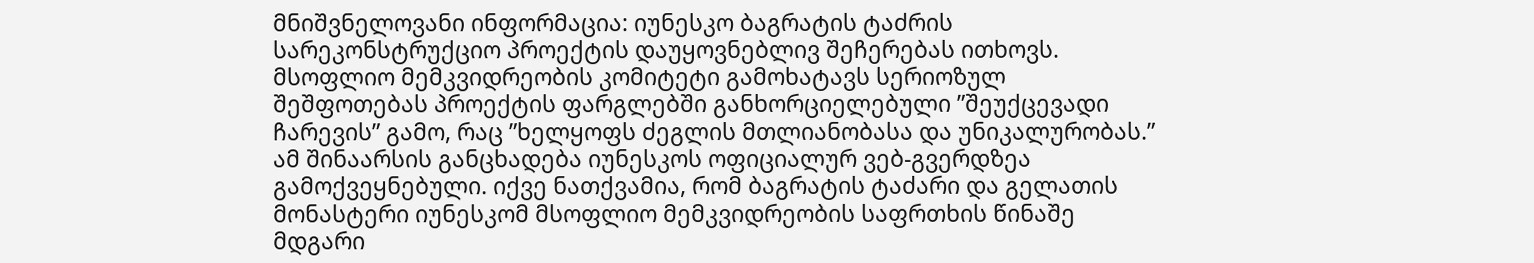მნიშვნელოვანი ინფორმაცია: იუნესკო ბაგრატის ტაძრის სარეკონსტრუქციო პროექტის დაუყოვნებლივ შეჩერებას ითხოვს. მსოფლიო მემკვიდრეობის კომიტეტი გამოხატავს სერიოზულ შეშფოთებას პროექტის ფარგლებში განხორციელებული ”შეუქცევადი ჩარევის” გამო, რაც ”ხელყოფს ძეგლის მთლიანობასა და უნიკალურობას.” ამ შინაარსის განცხადება იუნესკოს ოფიციალურ ვებ-გვერდზეა გამოქვეყნებული. იქვე ნათქვამია, რომ ბაგრატის ტაძარი და გელათის მონასტერი იუნესკომ მსოფლიო მემკვიდრეობის საფრთხის წინაშე მდგარი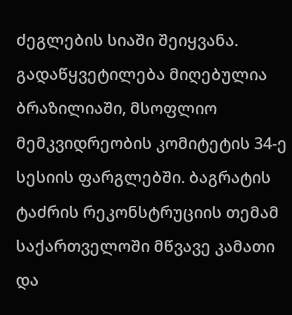ძეგლების სიაში შეიყვანა. გადაწყვეტილება მიღებულია ბრაზილიაში, მსოფლიო მემკვიდრეობის კომიტეტის 34-ე სესიის ფარგლებში. ბაგრატის ტაძრის რეკონსტრუციის თემამ საქართველოში მწვავე კამათი და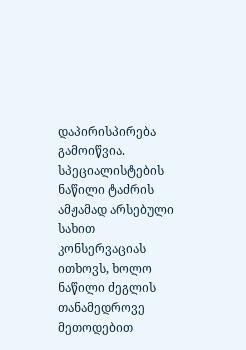დაპირისპირება გამოიწვია. სპეციალისტების ნაწილი ტაძრის ამჟამად არსებული სახით კონსერვაციას ითხოვს, ხოლო ნაწილი ძეგლის თანამედროვე მეთოდებით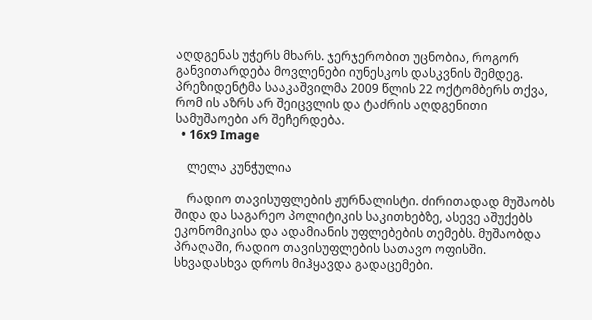აღდგენას უჭერს მხარს. ჯერჯერობით უცნობია, როგორ განვითარდება მოვლენები იუნესკოს დასკვნის შემდეგ. პრეზიდენტმა სააკაშვილმა 2009 წლის 22 ოქტომბერს თქვა, რომ ის აზრს არ შეიცვლის და ტაძრის აღდგენითი სამუშაოები არ შეჩერდება.
  • 16x9 Image

    ლელა კუნჭულია

    რადიო თავისუფლების ჟურნალისტი. ძირითადად მუშაობს შიდა და საგარეო პოლიტიკის საკითხებზე, ასევე აშუქებს ეკონომიკისა და ადამიანის უფლებების თემებს. მუშაობდა პრაღაში, რადიო თავისუფლების სათავო ოფისში. სხვადასხვა დროს მიჰყავდა გადაცემები.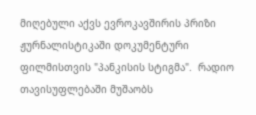მიღებული აქვს ევროკავშირის პრიზი ჟურნალისტიკაში დოკუმენტური ფილმისთვის "პანკისის სტიგმა".  რადიო თავისუფლებაში მუშაობს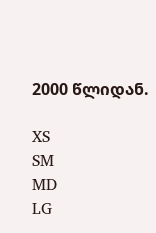2000 წლიდან.

XS
SM
MD
LG